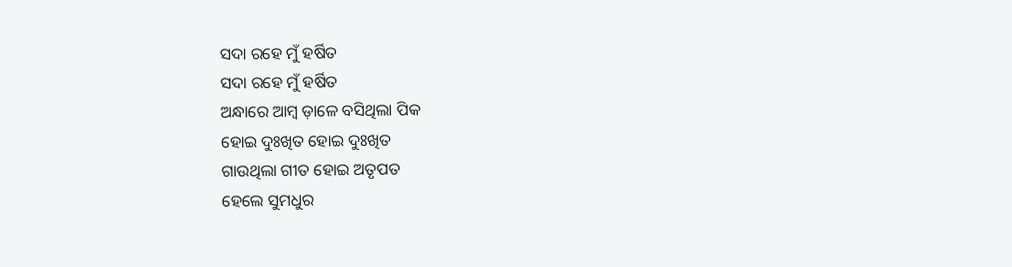ସଦା ରହେ ମୁଁ ହର୍ଷିତ
ସଦା ରହେ ମୁଁ ହର୍ଷିତ
ଅନ୍ଧାରେ ଆମ୍ବ ଡ଼ାଳେ ବସିଥିଲା ପିକ
ହୋଇ ଦୁଃଖିତ ହୋଇ ଦୁଃଖିତ
ଗାଉଥିଲା ଗୀତ ହୋଇ ଅତୃପତ
ହେଲେ ସୁମଧୁର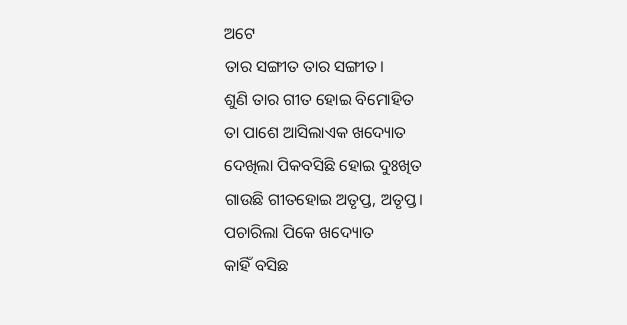ଅଟେ
ତାର ସଙ୍ଗୀତ ତାର ସଙ୍ଗୀତ।
ଶୁଣି ତାର ଗୀତ ହୋଇ ବିମୋହିତ
ତା ପାଶେ ଆସିଲାଏକ ଖଦ୍ୟୋତ
ଦେଖିଲା ପିକବସିଛି ହୋଇ ଦୁଃଖିତ
ଗାଉଛି ଗୀତହୋଇ ଅତୃପ୍ତ, ଅତୃପ୍ତ।
ପଚାରିଲା ପିକେ ଖଦ୍ୟୋତ
କାହିଁ ବସିଛ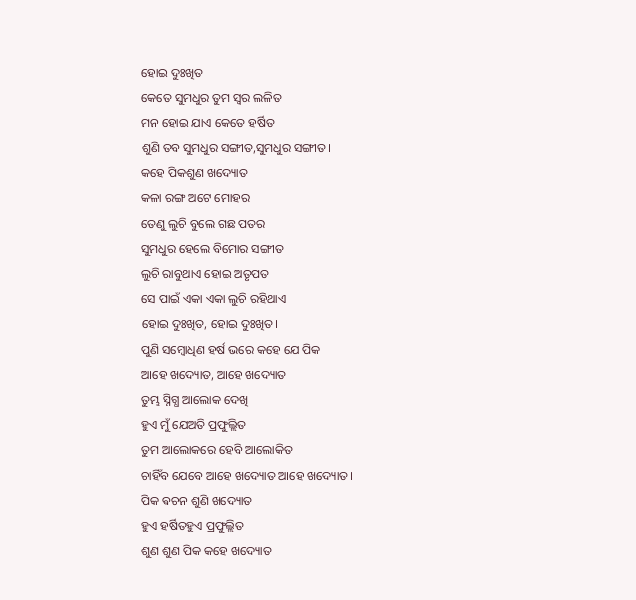ହୋଇ ଦୁଃଖିତ
କେତେ ସୁମଧୁର ତୁମ ସ୍ୱର ଲଳିତ
ମନ ହୋଇ ଯାଏ କେତେ ହର୍ଷିତ
ଶୁଣି ତବ ସୁମଧୁର ସଙ୍ଗୀତ,ସୁମଧୁର ସଙ୍ଗୀତ।
କହେ ପିକଶୁଣ ଖଦ୍ୟୋତ
କଳା ରଙ୍ଗ ଅଟେ ମୋହର
ତେଣୁ ଲୁଚି ବୁଲେ ଗଛ ପତର
ସୁମଧୁର ହେଲେ ବିମୋର ସଙ୍ଗୀତ
ଲୁଚି ରାବୁଥାଏ ହୋଇ ଅତୃପତ
ସେ ପାଇଁ ଏକା ଏକା ଲୁଚି ରହିଥାଏ
ହୋଇ ଦୁଃଖିତ, ହୋଇ ଦୁଃଖିତ।
ପୁଣି ସମ୍ବୋଧିଣ ହର୍ଷ ଭରେ କହେ ଯେ ପିକ
ଆହେ ଖଦ୍ୟୋତ, ଆହେ ଖଦ୍ୟୋତ
ତୁମ୍ଭ ସ୍ନିଗ୍ଧ ଆଲୋକ ଦେଖି
ହୁଏ ମୁଁ ଯେଅତି ପ୍ରଫୁଲ୍ଲିତ
ତୁମ ଆଲୋକରେ ହେବି ଆଲୋକିତ
ଚାହିଁବ ଯେବେ ଆହେ ଖଦ୍ୟୋତ ଆହେ ଖଦ୍ୟୋତ।
ପିକ ଵଚନ ଶୁଣି ଖଦ୍ୟୋତ
ହୁଏ ହର୍ଷିତହୁଏ ପ୍ରଫୁଲ୍ଲିତ
ଶୁଣ ଶୁଣ ପିକ କହେ ଖଦ୍ୟୋତ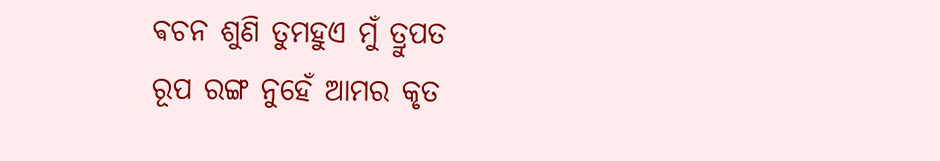ଵଚନ ଶୁଣି ତୁମହୁଏ ମୁଁ ତ୍ରୁପତ
ରୂପ ରଙ୍ଗ ନୁହେଁ ଆମର କୃତ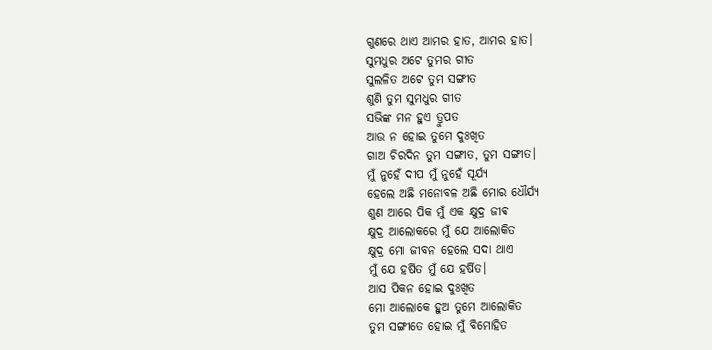ଗୁଣରେ ଥାଏ ଆମର ହାତ, ଆମର ହାତ।
ସୁମଧୁର ଅଟେ ତୁମର ଗୀତ
ସୁଲଳିତ ଅଟେ ତୁମ ସଙ୍ଗୀତ
ଶୁଣି ତୁମ ସୁମଧୁର ଗୀତ
ସଭିଙ୍କ ମନ ହୁଏ ତ୍ରୁପତ
ଆଉ ନ ହୋଇ ତୁମେ ଦୁଃଖିତ
ଗାଅ ଚିରଦିନ ତୁମ ସଙ୍ଗୀତ, ତୁମ ସଙ୍ଗୀତ।
ମୁଁ ନୁହେଁ ଦୀପ ମୁଁ ନୁହେଁ ସୂର୍ଯ୍ୟ
ହେଲେ ଅଛି ମନୋବଳ ଅଛି ମୋର ଧୌର୍ଯ୍ୟ
ଶୁଣ ଆରେ ପିକ ମୁଁ ଏକ କ୍ଷୁଦ୍ର ଜୀଵ
କ୍ଷୁଦ୍ର ଆଲୋକରେ ମୁଁ ଯେ ଆଲୋକିତ
କ୍ଷୁଦ୍ର ମୋ ଜୀବନ ହେଲେ ସଦା ଥାଏ
ମୁଁ ଯେ ହର୍ଷିତ ମୁଁ ଯେ ହର୍ଷିତ।
ଆସ ପିକନ ହୋଇ ଦୁଃଖିତ
ମୋ ଆଲୋକେ ହୁଅ ତୁମେ ଆଲୋକିତ
ତୁମ ସଙ୍ଗୀତେ ହୋଇ ମୁଁ ବିମୋହିତ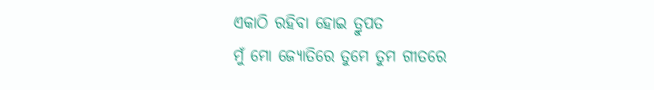ଏକାଠି ରହିବା ହୋଇ ତ୍ରୁପତ
ମୁଁ ମୋ ଜ୍ୟୋତିରେ ତୁମେ ତୁମ ଗୀତରେ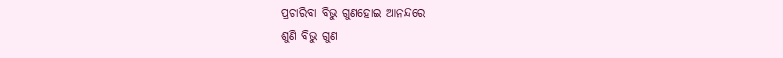ପ୍ରଚାରିବା ବିଭୁ ଗୁଣହୋଇ ଆନନ୍ଦରେ
ଶୁଣି ବିଭୁ ଗୁଣ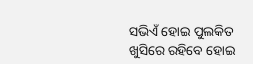ସଭିଏଁ ହୋଇ ପୁଲକିତ
ଖୁସିରେ ରହିବେ ହୋଇ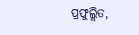ପ୍ରଫୁଲ୍ଲିତ,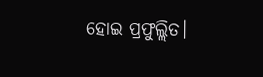ହୋଇ ପ୍ରଫୁଲ୍ଲିତ।